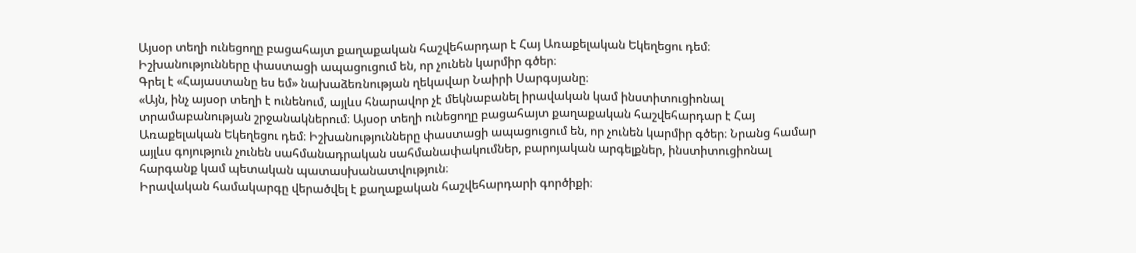Այսօր տեղի ունեցողը բացահայտ քաղաքական հաշվեհարդար է Հայ Առաքելական Եկեղեցու դեմ։ Իշխանությունները փաստացի ապացուցում են, որ չունեն կարմիր գծեր։
Գրել է «Հայաստանը ես եմ» նախաձեռնության ղեկավար Նաիրի Սարգսյանը։
«Այն, ինչ այսօր տեղի է ունենում, այլևս հնարավոր չէ մեկնաբանել իրավական կամ ինստիտուցիոնալ տրամաբանության շրջանակներում։ Այսօր տեղի ունեցողը բացահայտ քաղաքական հաշվեհարդար է Հայ Առաքելական Եկեղեցու դեմ։ Իշխանությունները փաստացի ապացուցում են, որ չունեն կարմիր գծեր։ Նրանց համար այլևս գոյություն չունեն սահմանադրական սահմանափակումներ, բարոյական արգելքներ, ինստիտուցիոնալ հարգանք կամ պետական պատասխանատվություն։
Իրավական համակարգը վերածվել է քաղաքական հաշվեհարդարի գործիքի։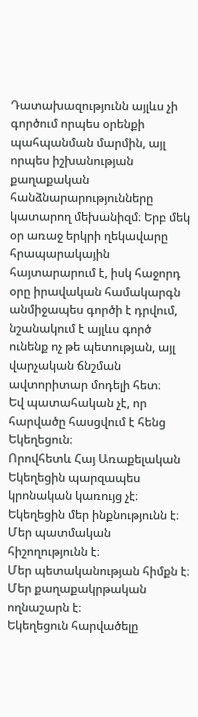Դատախազությունն այլևս չի գործում որպես օրենքի պահպանման մարմին, այլ որպես իշխանության քաղաքական հանձնարարությունները կատարող մեխանիզմ։ Երբ մեկ օր առաջ երկրի ղեկավարը հրապարակային հայտարարում է, իսկ հաջորդ օրը իրավական համակարգն անմիջապես գործի է դրվում, նշանակում է այլևս գործ ունենք ոչ թե պետության, այլ վարչական ճնշման ավտորիտար մոդելի հետ։
Եվ պատահական չէ, որ հարվածը հասցվում է հենց Եկեղեցուն։
Որովհետև Հայ Առաքելական Եկեղեցին պարզապես կրոնական կառույց չէ։
Եկեղեցին մեր ինքնությունն է։
Մեր պատմական հիշողությունն է։
Մեր պետականության հիմքն է։
Մեր քաղաքակրթական ողնաշարն է։
Եկեղեցուն հարվածելը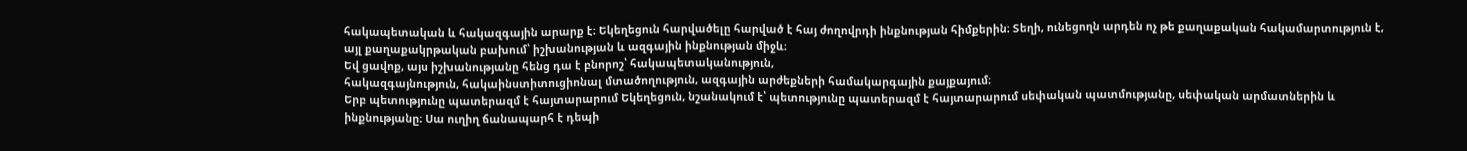հակապետական և հակազգային արարք է։ Եկեղեցուն հարվածելը հարված է հայ ժողովրդի ինքնության հիմքերին։ Տեղի, ունեցողն արդեն ոչ թե քաղաքական հակամարտություն է, այլ քաղաքակրթական բախում՝ իշխանության և ազգային ինքնության միջև։
Եվ ցավոք, այս իշխանությանը հենց դա է բնորոշ՝ հակապետականություն,
հակազգայնություն, հակաինստիտուցիոնալ մտածողություն, ազգային արժեքների համակարգային քայքայում։
Երբ պետությունը պատերազմ է հայտարարում Եկեղեցուն, նշանակում է՝ պետությունը պատերազմ է հայտարարում սեփական պատմությանը, սեփական արմատներին և ինքնությանը։ Սա ուղիղ ճանապարհ է դեպի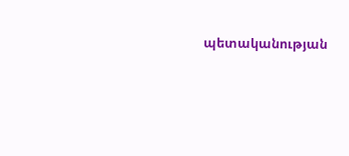պետականության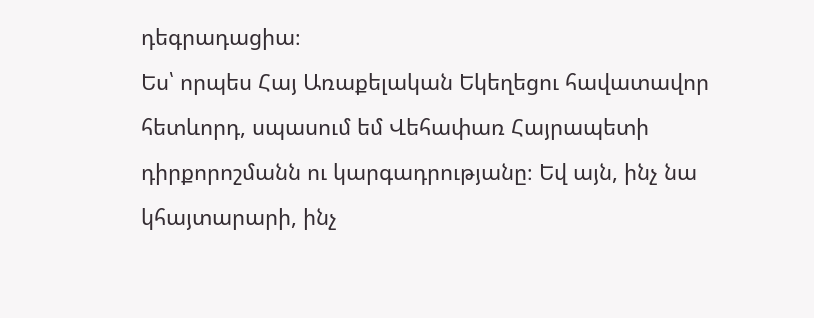դեգրադացիա։
Ես՝ որպես Հայ Առաքելական Եկեղեցու հավատավոր հետևորդ, սպասում եմ Վեհափառ Հայրապետի դիրքորոշմանն ու կարգադրությանը։ Եվ այն, ինչ նա կհայտարարի, ինչ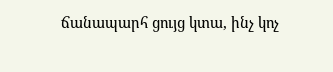ճանապարհ ցույց կտա, ինչ կոչ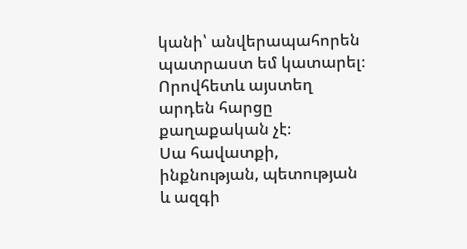կանի՝ անվերապահորեն պատրաստ եմ կատարել։
Որովհետև այստեղ արդեն հարցը քաղաքական չէ։
Սա հավատքի, ինքնության, պետության և ազգի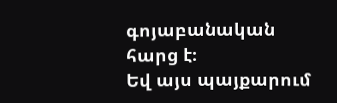գոյաբանական հարց է։
Եվ այս պայքարում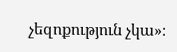չեզոքություն չկա»։